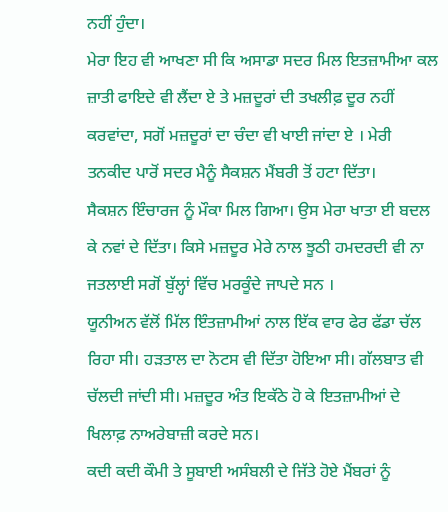ਨਹੀਂ ਹੁੰਦਾ।
ਮੇਰਾ ਇਹ ਵੀ ਆਖਣਾ ਸੀ ਕਿ ਅਸਾਡਾ ਸਦਰ ਮਿਲ ਇਤਜ਼ਾਮੀਆ ਕਲ ਜ਼ਾਤੀ ਫਾਇਦੇ ਵੀ ਲੈਂਦਾ ਏ ਤੇ ਮਜ਼ਦੂਰਾਂ ਦੀ ਤਖਲੀਫ਼ ਦੂਰ ਨਹੀਂ ਕਰਵਾਂਦਾ, ਸਗੋਂ ਮਜ਼ਦੂਰਾਂ ਦਾ ਚੰਦਾ ਵੀ ਖਾਈ ਜਾਂਦਾ ਏ । ਮੇਰੀ ਤਨਕੀਦ ਪਾਰੋਂ ਸਦਰ ਮੈਨੂੰ ਸੈਕਸ਼ਨ ਮੈਂਬਰੀ ਤੋਂ ਹਟਾ ਦਿੱਤਾ।
ਸੈਕਸ਼ਨ ਇੰਚਾਰਜ ਨੂੰ ਮੌਕਾ ਮਿਲ ਗਿਆ। ਉਸ ਮੇਰਾ ਖਾਤਾ ਈ ਬਦਲ ਕੇ ਨਵਾਂ ਦੇ ਦਿੱਤਾ। ਕਿਸੇ ਮਜ਼ਦੂਰ ਮੇਰੇ ਨਾਲ ਝੂਠੀ ਹਮਦਰਦੀ ਵੀ ਨਾ ਜਤਲਾਈ ਸਗੋਂ ਬੁੱਲ੍ਹਾਂ ਵਿੱਚ ਮਰਕੂੰਦੇ ਜਾਪਦੇ ਸਨ ।
ਯੂਨੀਅਨ ਵੱਲੋਂ ਮਿੱਲ ਇੰਤਜ਼ਾਮੀਆਂ ਨਾਲ ਇੱਕ ਵਾਰ ਫੇਰ ਫੱਡਾ ਚੱਲ ਰਿਹਾ ਸੀ। ਹੜਤਾਲ ਦਾ ਨੋਟਸ ਵੀ ਦਿੱਤਾ ਹੋਇਆ ਸੀ। ਗੱਲਬਾਤ ਵੀ ਚੱਲਦੀ ਜਾਂਦੀ ਸੀ। ਮਜ਼ਦੂਰ ਅੰਤ ਇਕੱਠੇ ਹੋ ਕੇ ਇਤਜ਼ਾਮੀਆਂ ਦੇ ਖਿਲਾਫ਼ ਨਾਅਰੇਬਾਜ਼ੀ ਕਰਦੇ ਸਨ।
ਕਦੀ ਕਦੀ ਕੌਮੀ ਤੇ ਸੂਬਾਈ ਅਸੰਬਲੀ ਦੇ ਜਿੱਤੇ ਹੋਏ ਮੈਂਬਰਾਂ ਨੂੰ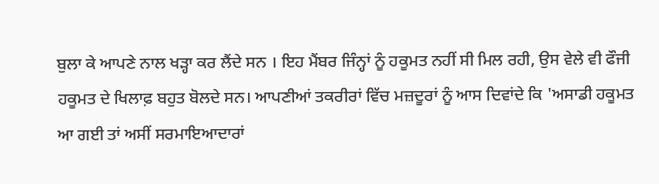ਬੁਲਾ ਕੇ ਆਪਣੇ ਨਾਲ ਖੜ੍ਹਾ ਕਰ ਲੈਂਦੇ ਸਨ । ਇਹ ਮੈਂਬਰ ਜਿੰਨ੍ਹਾਂ ਨੂੰ ਹਕੂਮਤ ਨਹੀਂ ਸੀ ਮਿਲ ਰਹੀ, ਉਸ ਵੇਲੇ ਵੀ ਫੌਜੀ ਹਕੂਮਤ ਦੇ ਖਿਲਾਫ਼ ਬਹੁਤ ਬੋਲਦੇ ਸਨ। ਆਪਣੀਆਂ ਤਕਰੀਰਾਂ ਵਿੱਚ ਮਜ਼ਦੂਰਾਂ ਨੂੰ ਆਸ ਦਿਵਾਂਦੇ ਕਿ 'ਅਸਾਡੀ ਹਕੂਮਤ ਆ ਗਈ ਤਾਂ ਅਸੀਂ ਸਰਮਾਇਆਦਾਰਾਂ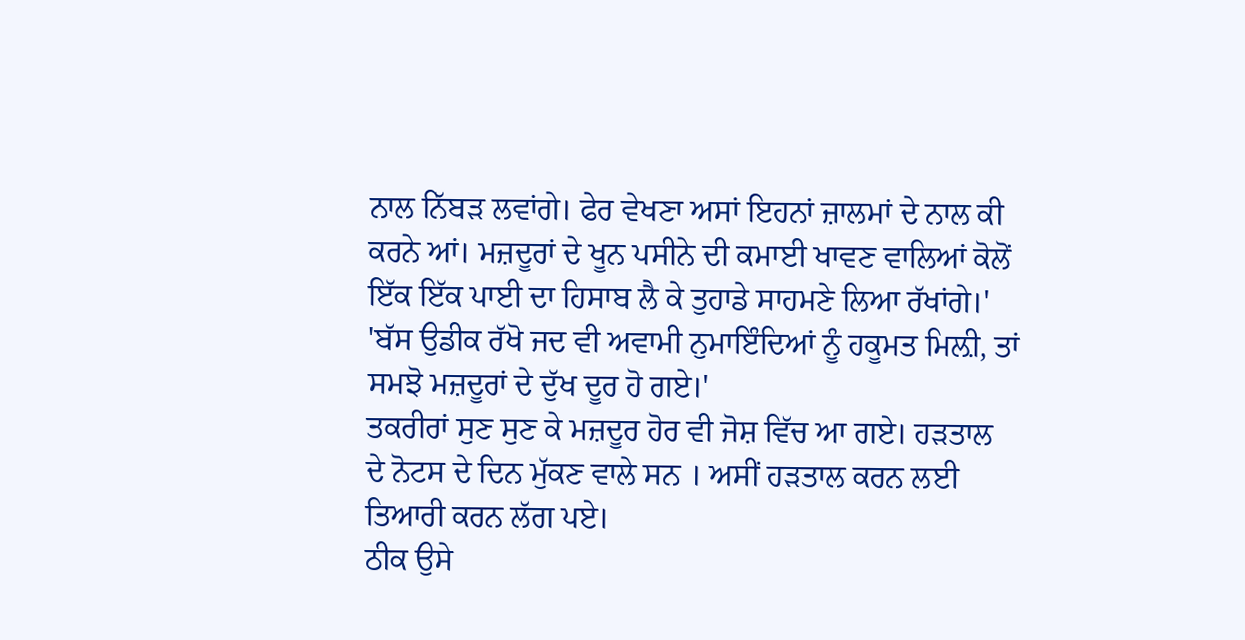ਨਾਲ ਨਿੱਬੜ ਲਵਾਂਗੇ। ਫੇਰ ਵੇਖਣਾ ਅਸਾਂ ਇਹਨਾਂ ਜ਼ਾਲਮਾਂ ਦੇ ਨਾਲ ਕੀ ਕਰਨੇ ਆਂ। ਮਜ਼ਦੂਰਾਂ ਦੇ ਖੂਨ ਪਸੀਨੇ ਦੀ ਕਮਾਈ ਖਾਵਣ ਵਾਲਿਆਂ ਕੋਲੋਂ ਇੱਕ ਇੱਕ ਪਾਈ ਦਾ ਹਿਸਾਬ ਲੈ ਕੇ ਤੁਹਾਡੇ ਸਾਹਮਣੇ ਲਿਆ ਰੱਖਾਂਗੇ।'
'ਬੱਸ ਉਡੀਕ ਰੱਖੋ ਜਦ ਵੀ ਅਵਾਮੀ ਨੁਮਾਇੰਦਿਆਂ ਨੂੰ ਹਕੂਮਤ ਮਿਲ਼ੀ, ਤਾਂ ਸਮਝੋ ਮਜ਼ਦੂਰਾਂ ਦੇ ਦੁੱਖ ਦੂਰ ਹੋ ਗਏ।'
ਤਕਰੀਰਾਂ ਸੁਣ ਸੁਣ ਕੇ ਮਜ਼ਦੂਰ ਹੋਰ ਵੀ ਜੋਸ਼ ਵਿੱਚ ਆ ਗਏ। ਹੜਤਾਲ ਦੇ ਨੋਟਸ ਦੇ ਦਿਨ ਮੁੱਕਣ ਵਾਲੇ ਸਨ । ਅਸੀਂ ਹੜਤਾਲ ਕਰਨ ਲਈ ਤਿਆਰੀ ਕਰਨ ਲੱਗ ਪਏ।
ਠੀਕ ਉਸੇ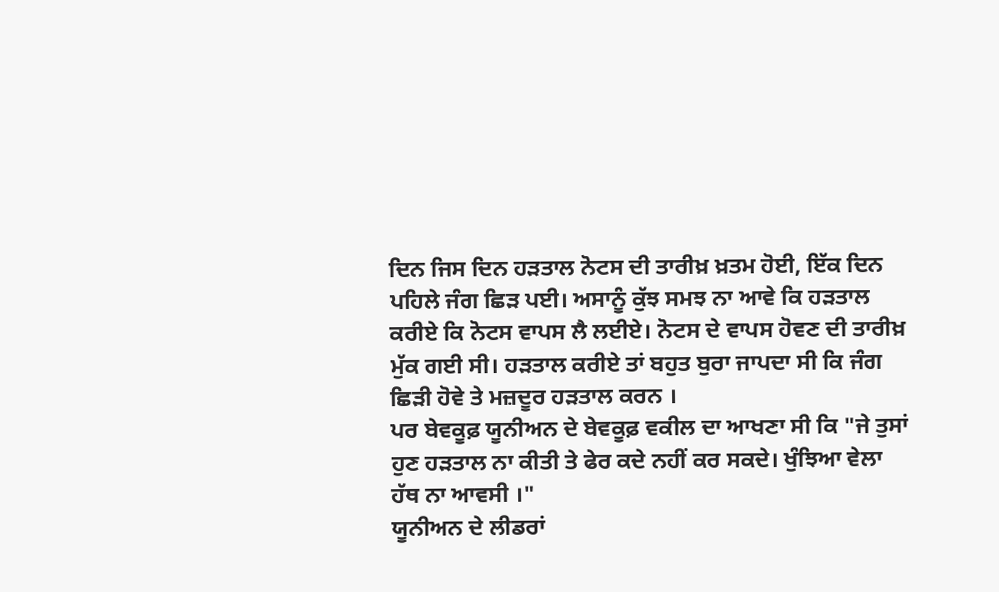ਦਿਨ ਜਿਸ ਦਿਨ ਹੜਤਾਲ ਨੋਟਸ ਦੀ ਤਾਰੀਖ਼ ਖ਼ਤਮ ਹੋਈ, ਇੱਕ ਦਿਨ ਪਹਿਲੇ ਜੰਗ ਛਿੜ ਪਈ। ਅਸਾਨੂੰ ਕੁੱਝ ਸਮਝ ਨਾ ਆਵੇ ਕਿ ਹੜਤਾਲ ਕਰੀਏ ਕਿ ਨੋਟਸ ਵਾਪਸ ਲੈ ਲਈਏ। ਨੋਟਸ ਦੇ ਵਾਪਸ ਹੋਵਣ ਦੀ ਤਾਰੀਖ਼ ਮੁੱਕ ਗਈ ਸੀ। ਹੜਤਾਲ ਕਰੀਏ ਤਾਂ ਬਹੁਤ ਬੁਰਾ ਜਾਪਦਾ ਸੀ ਕਿ ਜੰਗ ਛਿੜੀ ਹੋਵੇ ਤੇ ਮਜ਼ਦੂਰ ਹੜਤਾਲ ਕਰਨ ।
ਪਰ ਬੇਵਕੂਫ਼ ਯੂਨੀਅਨ ਦੇ ਬੇਵਕੂਫ਼ ਵਕੀਲ ਦਾ ਆਖਣਾ ਸੀ ਕਿ "ਜੇ ਤੁਸਾਂ ਹੁਣ ਹੜਤਾਲ ਨਾ ਕੀਤੀ ਤੇ ਫੇਰ ਕਦੇ ਨਹੀਂ ਕਰ ਸਕਦੇ। ਖੁੰਝਿਆ ਵੇਲਾ ਹੱਥ ਨਾ ਆਵਸੀ ।"
ਯੂਨੀਅਨ ਦੇ ਲੀਡਰਾਂ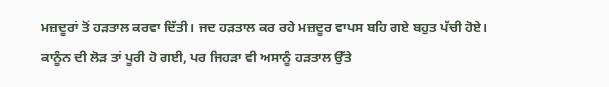ਮਜ਼ਦੂਰਾਂ ਤੋਂ ਹੜਤਾਲ ਕਰਵਾ ਦਿੱਤੀ। ਜਦ ਹੜਤਾਲ ਕਰ ਰਹੇ ਮਜ਼ਦੂਰ ਵਾਪਸ ਬਹਿ ਗਏ ਬਹੁਤ ਪੱਚੀ ਹੋਏ। ਕਾਨੂੰਨ ਦੀ ਲੋੜ ਤਾਂ ਪੂਰੀ ਹੋ ਗਈ, ਪਰ ਜਿਹੜਾ ਵੀ ਅਸਾਨੂੰ ਹੜਤਾਲ ਉੱਤੇ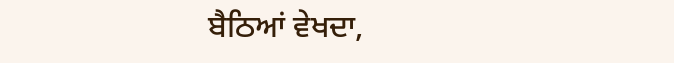ਬੈਠਿਆਂ ਵੇਖਦਾ,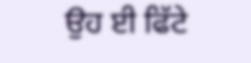ਉਹ ਈ ਫਿੱਟੇ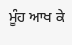ਮੂੰਹ ਆਖ ਕੇ